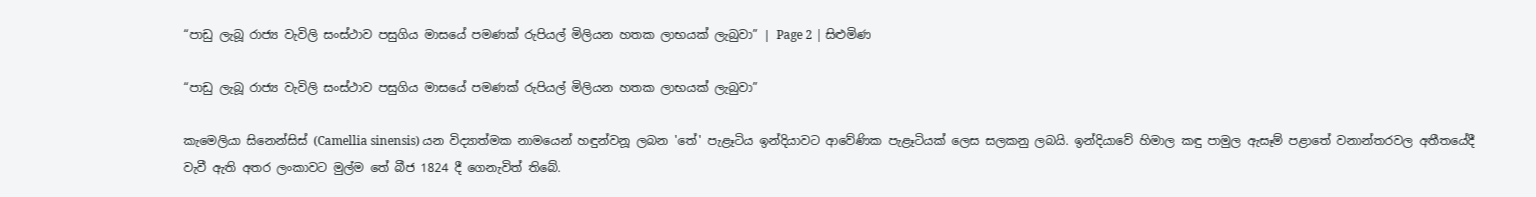“පාඩු ලැබූ රාජ්‍ය වැවිලි සංස්ථාව පසුගිය මාසයේ පමණක් රුපියල් මිලියන හතක ලාභයක් ලැබුවා” | Page 2 | සිළුමිණ

“පාඩු ලැබූ රාජ්‍ය වැවිලි සංස්ථාව පසුගිය මාසයේ පමණක් රුපියල් මිලියන හතක ලාභයක් ලැබුවා”

කැමෙලියා සිනෙන්සිස් (Camellia sinensis) යන විද්‍යාත්මක නාමයෙන් හඳුන්වනූ ලබන 'තේ' පැළෑටිය ඉන්දියාවට ආවේණික පැළෑටියක් ලෙස සලකනු ලබයි. ඉන්දියාවේ හිමාල කඳු පාමුල ඇසෑම් පළාතේ වනාන්තරවල අතීතයේදී  වැවී ඇති අතර ලංකාවට මුල්ම තේ බීජ 1824 දී ගෙනැවිත් තිබේ.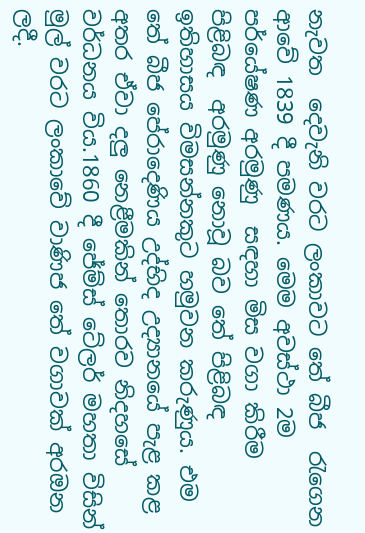නැවත  දෙවැනි වරට ලංකා‍වට තේ බීජ  රැගෙන ආවේ 1839 දී පමණය. මෙම අවස්ථා 2ම පර්යේෂණ අරමුණු  සඳහා මිස වගා කිරීම පිළිබඳ  අරමුණු නොවූ බව තේ පිළිබඳ ඉතිහාසය විමසන්නකුට හමුවන කරුණුය. එම තේ බීජ පේරාදෙණිය උද්භිද උද්‍යානයේ පැළ කළ අතර ඒවා දලු නෙළීමකින් තොරව නිදහසේ වර්ධනය විය.1860 දී ජේම්ස් ටේලර් මහතා විසින් මුල් වරට ලංකාවේ වාණිජ තේ වගාවක් අරඔන ලදී.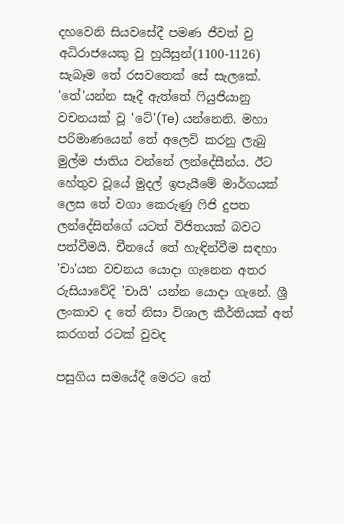දහවෙනි සියවසේදී පමණ ජීවත් වු අධිරාජයෙකු වු හුයිසුන්(1100-1126) සැබෑම තේ රසවතෙක් සේ සැලකේ. 'තේ'යන්න සෑදී ඇත්තේ ෆියුජියානු වචනයක් වූ 'ටේ'(Te) යන්නෙනි. මහා පරිමාණයෙන් තේ අලෙවි කරනු ලැබු මුල්ම ජාතිය වන්නේ ලන්දේසීන්ය. ඊට හේතුව වූයේ මුදල් ඉපැයීමේ මාර්ගයක් ලෙස තේ වගා කෙරුණු ෆිජි දුපත ලන්දේසින්ගේ යටත් විජිතයක් බවට පත්වීමයි. චීනයේ තේ හැඳින්වීම සඳහා 'චා'යන වචනය යොදා ගැනෙන අතර රුසියාවේදි 'චායි' යන්න යොදා ගැනේ. ශ්‍රී ලංකාව ද තේ නිසා විශාල කීර්තියක් අත් කරගත් රටක් වුවද

පසුගිය සමයේදී මෙරට තේ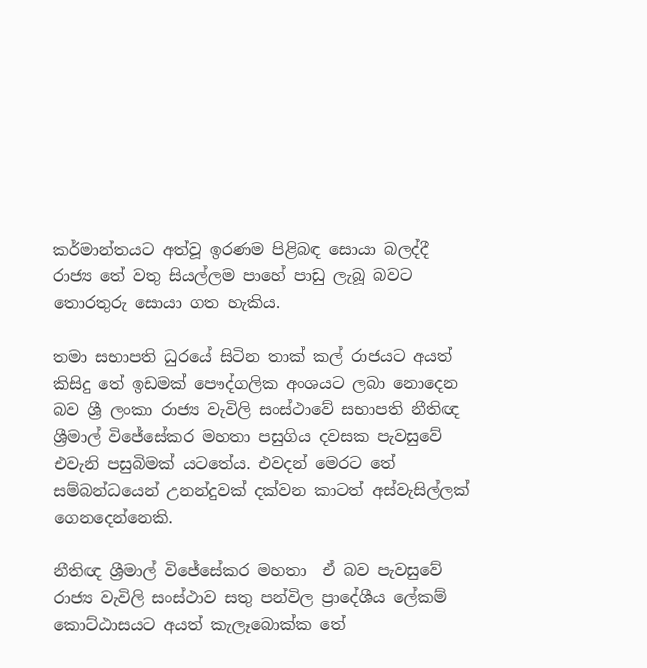කර්මාන්තයට අත්වූ ඉරණම පිළිබඳ සොයා බලද්දී රාජ්‍ය තේ වතු සියල්ලම පාහේ පාඩු ලැබූ බවට තොරතුරු සොයා ගත හැකිය.

තමා සභාපති ධුරයේ සිටින තාක් කල් රාජයට අයත් කිසිදු තේ ඉඩමක් පෞද්ගලික අංශයට ලබා නොදෙන බව ශ්‍රී ලංකා රාජ්‍ය වැවිලි සංස්ථාවේ සභාපති නීතිඥ ශ්‍රීමාල් විජේසේකර මහතා පසුගිය දවසක පැවසුවේ එවැනි පසුබිමක් යටතේය. එවදන් මෙරට තේ සම්බන්ධයෙන් උනන්දුවක් දක්වන කාටත් අස්වැසිල්ලක් ගෙනදෙන්නෙකි.

නීතිඥ ශ්‍රීමාල් විජේසේකර මහතා  ඒ බව පැවසුවේ රාජ්‍ය වැවිලි සංස්ථාව සතු පන්විල ප්‍රාදේශීය ලේකම් කොට්ඨාසයට අයත් කැලෑබොක්ක තේ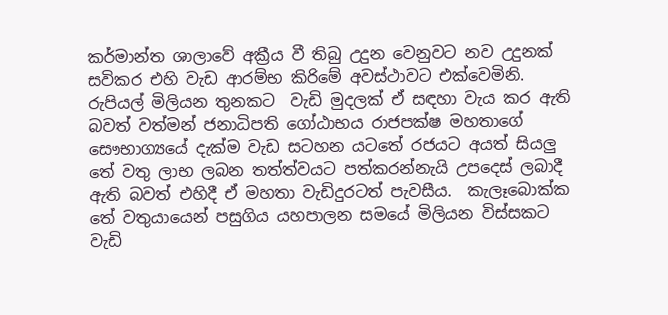කර්මාන්ත ශාලාවේ අක්‍රීය වී තිබු උදුන වෙනුවට නව උදුනක් සවිකර එහි වැඩ ආරම්භ කිරිමේ අවස්ථාවට එක්වෙමිනි. රුපියල් මිලියන තුනකට  වැඩි මුදලක් ඒ සඳහා වැය කර ඇති බවත් වත්මන් ජනාධිපති ගෝඨාභය රාජපක්ෂ මහතාගේ සෞභාග්‍යයේ දැක්ම වැඩ සටහන යටතේ රජයට අයත් සියලු තේ වතු ලාභ ලබන තත්ත්වයට පත්කරන්නැයි උපදෙස් ලබාදී ඇති බවත් එහිදී ඒ මහතා වැඩිදුරටත් පැවසීය.  කැලෑබොක්ක තේ වතුයායෙන් පසුගිය යහපාලන සමයේ මිලියන විස්සකට වැඩි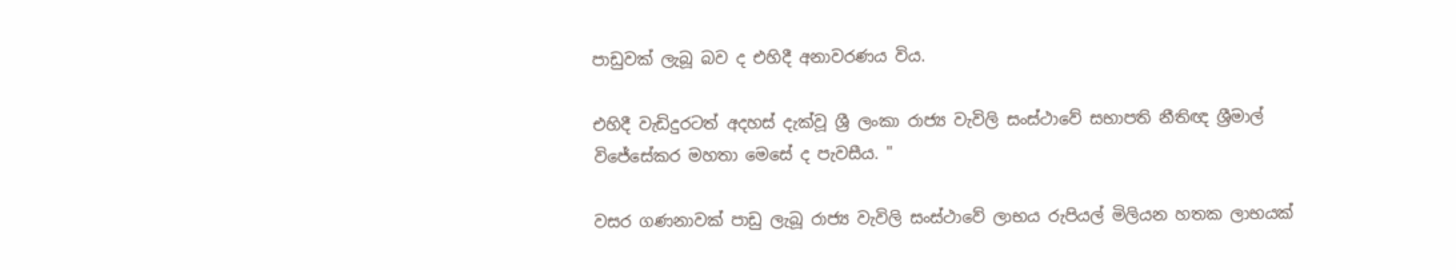පාඩුවක් ලැබූ බව ද එහිදී අනාවරණය විය.

එහිදී වැඩිදුරටත් අදහස් දැක්වූ ශ්‍රී ලංකා රාජ්‍ය වැවිලි සංස්ථාවේ සභාපති නීතිඥ ශ්‍රීමාල් විජේසේකර මහතා මෙසේ ද පැවසීය. "

වසර ගණනාවක් පාඩු ලැබූ රාජ්‍ය වැවිලි සංස්ථාවේ ලාභය රුපියල් මිලියන හතක ලාභයක්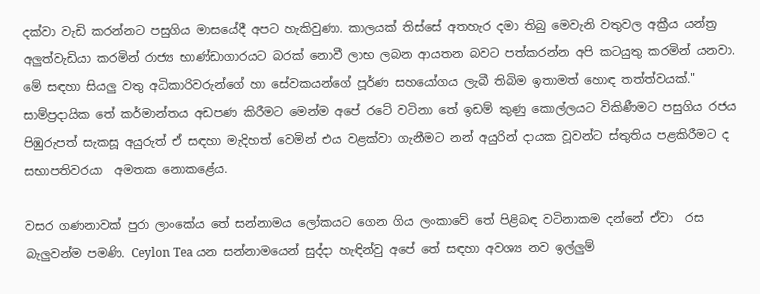දක්වා වැඩි කරන්නට පසුගිය මාසයේදී අපට හැකිවුණා. කාලයක් තිස්සේ අතහැර දමා තිබු මෙවැනි වතුවල අක්‍රීය යන්ත්‍ර අලුත්වැඩියා කරමින් රාජ්‍ය භාණ්ඩාගාරයට බරක් නොවී ලාභ ලබන ආයතන බවට පත්කරන්න අපි කටයුතු කරමින් යනවා. මේ සඳහා සියලු වතු අධිකාරිවරුන්ගේ හා සේවකයන්ගේ පූර්ණ සහයෝගය ලැබී තිබිම ඉතාමත් හොඳ තත්ත්වයක්." සාම්ප්‍රදායික තේ කර්මාන්තය අඩපණ කිරීමට මෙන්ම අපේ රටේ වටිනා තේ ඉඩම් කුණු කොල්ලයට විකිණීමට පසුගිය රජය පිඹුරුපත් සැකසූ අයුරුත් ඒ සඳහා මැදිහත් වෙමින් එය වළක්වා ගැනීමට නන් අයුරින් දායක වූවන්ට ස්තුතිය පළකිරීමට ද සභාපතිවරයා  අමතක නොකළේය.

වසර ගණනාවක් පුරා ලාංකේය තේ සන්නාමය ලෝකයට ගෙන ගිය ලංකාවේ තේ පිළිබඳ වටිනාකම දන්නේ ඒවා  රස බැලුවන්ම පමණි. Ceylon Tea යන සන්නාමයෙන් සුද්දා හැඳින්වු අපේ තේ සඳහා අවශ්‍ය නව ඉල්ලුම්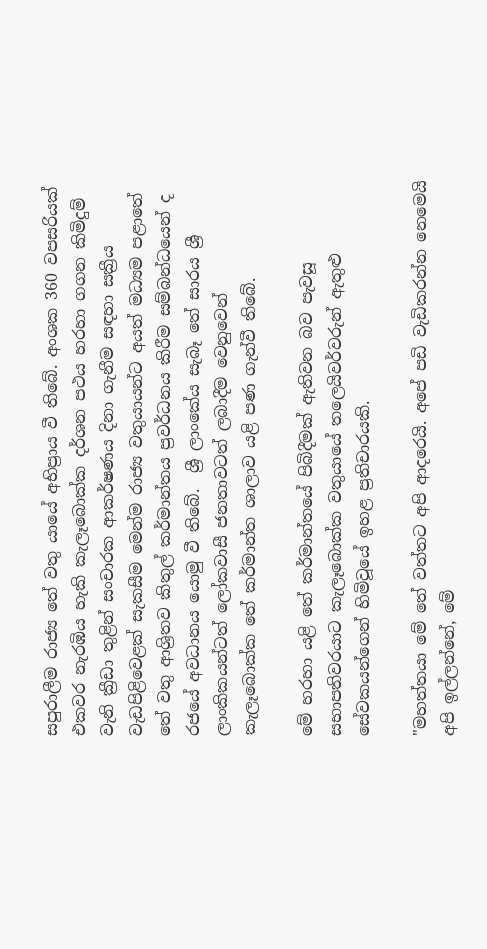සපුරාලීම රාජ්‍ය තේ වතු යායේ අභිප්‍රාය වී තිබේ. අංශක 360 වපසරියක් එකවර නැරඹිය හැකි කැලෑබොක්ක දර්ශන පථය හරහා ගගන කිමිදුම් වැනි ක්‍රීඩා තුළින් සංචාරක ආකර්ෂණය දිනා ගැනීම සඳහා සක්‍රීය වැඩපිළිවෙළක් සැකසීම මෙන්ම රාජ්‍ය වතුයායන්ට අයත් මධ්‍යම පළාතේ තේ වතු ආශ්‍රිතව කිතුල් කර්මාන්තය ප්‍රවර්ධනය කිරීම සම්බන්ධයෙන් ද රජයේ අවධානය යොමු වී තිබේ.  ශ්‍රී ලාංකේය සැබෑ තේ සාරය ශ්‍රී ලාංකිකයන්ටත් ලෝකවාසී ජනතාවටත් ලබාදීම වෙනුවෙන්  කැලෑබොක්ක තේ කර්මාන්ත ශාලාව යළි පණ ගැන්වී තිබේ.

මේ හරහා යළි තේ කර්මාන්තයේ පිබිදීමක් ඇතිවන බව පැවසූ සභාපතිවරයාට කැලෑබොක්ක වතුයායේ තලෙයිවර්වරුන් ඇතුළු සේවකයන්ගෙන් හිමිවූයේ ඉහළ ප්‍රතිචාරයකි.

"මහත්තයා මේ තේ වත්තට අපි ආදරෙයි. අපේ පඩි වැඩිකරන්න නෙමෙයි අපි ඉල්ලන්නේ, මේ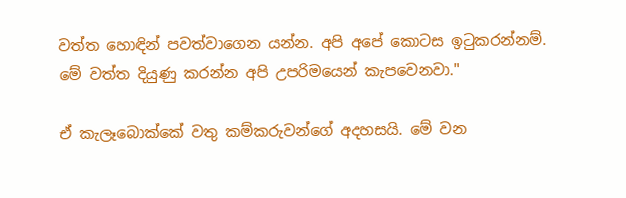වත්ත හොඳින් පවත්වාගෙන යන්න. අපි අපේ කොටස ඉටුකරන්නම්. මේ වත්ත දියුණු කරන්න අපි උපරිමයෙන් කැපවෙනවා."

ඒ කැලෑබොක්කේ වතු කම්කරුවන්ගේ අදහසයි. මේ වන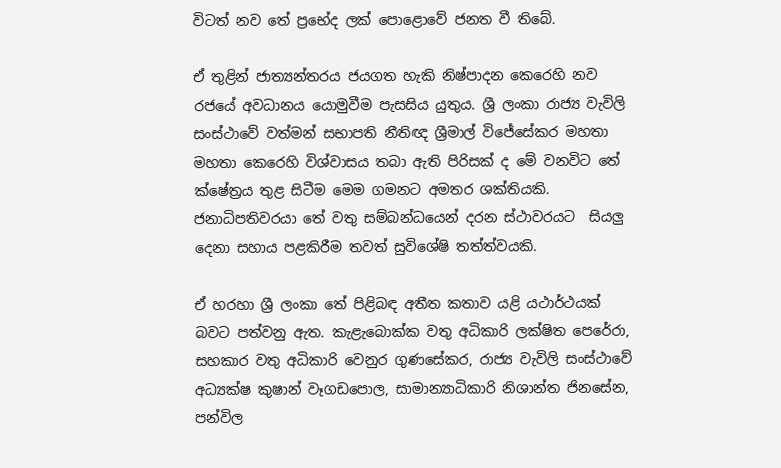විටත් නව තේ ප්‍රභේද ලක් පොළොවේ ජනත වී තිබේ.

ඒ තුළින් ජාත්‍යන්තරය ජයගත හැකි නිෂ්පාදන කෙරෙහි නව රජයේ අවධානය යොමුවීම පැසසිය යුතුය. ශ්‍රී ලංකා රාජ්‍ය වැවිලි සංස්ථාවේ වත්මන් සභාපති නීතිඥ ශ්‍රීමාල් විජේසේකර මහතා මහතා කෙරෙහි විශ්වාසය තබා ඇති පිරිසක් ද මේ වනවිට තේ ක්ෂේත්‍රය තුළ සිටීම මෙම ගමනට අමතර ශක්තියකි. ජනාධිපතිවරයා තේ වතු සම්බන්ධයෙන් දරන ස්ථාවරයට  සියලු දෙනා සහාය පළකිරීම තවත් සුවිශේෂි තත්ත්වයකි.

ඒ හරහා ශ්‍රී ලංකා තේ පිළිබඳ අතීත කතාව යළි යථාර්ථයක් බවට පත්වනු ඇත. කැළැබොක්ක වතු අධිකාරි ලක්ෂිත පෙරේරා, සහකාර වතු අධිකාරි වෙනුර ගුණසේකර, රාජ්‍ය වැවිලි සංස්ථාවේ අධ්‍යක්ෂ කුෂාන් වෑගඩපොල, සාමාන්‍යාධිකාරි නිශාන්ත ජිනසේන, පන්විල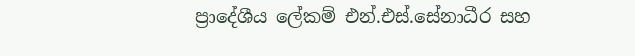ප්‍රාදේශීය ලේකම් එන්.එස්.සේනාධීර සහ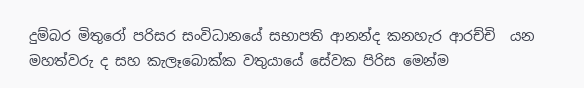දුම්බර මිතුරෝ පරිසර සංවිධානයේ සභාපති ආනන්ද කනහැර ආරච්චි  යන මහත්වරු ද සහ කැලෑබොක්ක වතුයායේ සේවක පිරිස මෙන්ම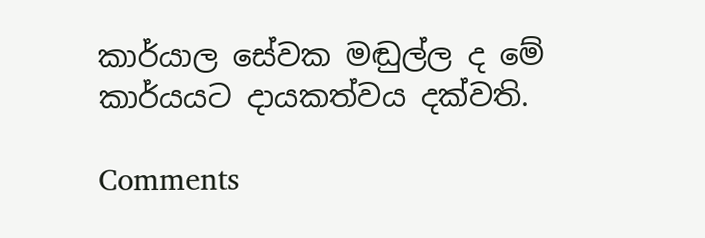කාර්යාල සේවක මඬුල්ල ද මේ කාර්යයට දායකත්වය දක්වති.

Comments